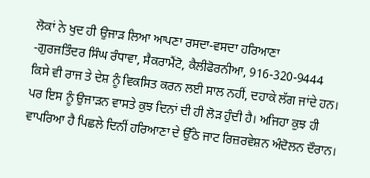ਲੋਕਾਂ ਨੇ ਖੁਦ ਹੀ ਉਜਾੜ ਲਿਆ ਆਪਣਾ ਰਸਦਾ-ਵਸਦਾ ਹਰਿਆਣਾ
-ਗੁਰਜਤਿੰਦਰ ਸਿੰਘ ਰੰਧਾਵਾ, ਸੈਕਰਾਮੈਂਟੋ, ਕੈਲੀਫੋਰਨੀਆ, 916-320-9444
ਕਿਸੇ ਵੀ ਰਾਜ ਤੇ ਦੇਸ਼ ਨੂੰ ਵਿਕਸਿਤ ਕਰਨ ਲਈ ਸਾਲ ਨਹੀਂ, ਦਹਾਕੇ ਲੱਗ ਜਾਂਦੇ ਹਨ। ਪਰ ਇਸ ਨੂੰ ਉਜਾੜਨ ਵਾਸਤੇ ਕੁਝ ਦਿਨਾਂ ਦੀ ਹੀ ਲੋੜ ਹੁੰਦੀ ਹੈ। ਅਜਿਹਾ ਕੁਝ ਹੀ ਵਾਪਰਿਆ ਹੈ ਪਿਛਲੇ ਦਿਨੀਂ ਹਰਿਆਣਾ ਦੇ ਉੱਠੇ ਜਾਟ ਰਿਜ਼ਰਵੇਸ਼ਨ ਅੰਦੋਲਨ ਦੌਰਾਨ।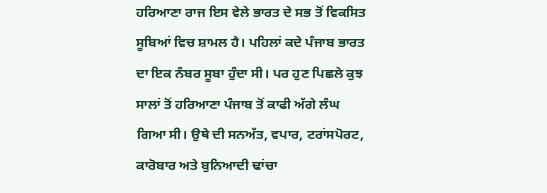ਹਰਿਆਣਾ ਰਾਜ ਇਸ ਵੇਲੇ ਭਾਰਤ ਦੇ ਸਭ ਤੋਂ ਵਿਕਸਿਤ ਸੂਬਿਆਂ ਵਿਚ ਸ਼ਾਮਲ ਹੈ। ਪਹਿਲਾਂ ਕਦੇ ਪੰਜਾਬ ਭਾਰਤ ਦਾ ਇਕ ਨੰਬਰ ਸੂਬਾ ਹੁੰਦਾ ਸੀ। ਪਰ ਹੁਣ ਪਿਛਲੇ ਕੁਝ ਸਾਲਾਂ ਤੋਂ ਹਰਿਆਣਾ ਪੰਜਾਬ ਤੋਂ ਕਾਫੀ ਅੱਗੇ ਲੰਘ ਗਿਆ ਸੀ। ਉਥੇ ਦੀ ਸਨਅੱਤ, ਵਪਾਰ, ਟਰਾਂਸਪੋਰਟ, ਕਾਰੋਬਾਰ ਅਤੇ ਬੁਨਿਆਦੀ ਢਾਂਚਾ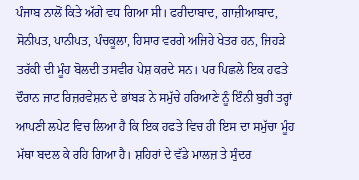ਪੰਜਾਬ ਨਾਲੋਂ ਕਿਤੇ ਅੱਗੇ ਵਧ ਗਿਆ ਸੀ। ਫਰੀਦਾਬਾਦ, ਗਾਜ਼ੀਆਬਾਦ, ਸੋਨੀਪਤ, ਪਾਨੀਪਤ, ਪੰਚਕੂਲਾ, ਹਿਸਾਰ ਵਰਗੇ ਅਜਿਹੇ ਖੇਤਰ ਹਨ, ਜਿਹੜੇ ਤਰੱਕੀ ਦੀ ਮੂੰਹ ਬੋਲਦੀ ਤਸਵੀਰ ਪੇਸ਼ ਕਰਦੇ ਸਨ। ਪਰ ਪਿਛਲੇ ਇਕ ਹਫਤੇ ਦੌਰਾਨ ਜਾਟ ਰਿਜ਼ਰਵੇਸ਼ਨ ਦੇ ਭਾਂਬੜ ਨੇ ਸਮੁੱਚੇ ਹਰਿਆਣੇ ਨੂੰ ਇੰਨੀ ਬੁਰੀ ਤਰ੍ਹਾਂ ਆਪਣੀ ਲਪੇਟ ਵਿਚ ਲਿਆ ਹੈ ਕਿ ਇਕ ਹਫਤੇ ਵਿਚ ਹੀ ਇਸ ਦਾ ਸਮੁੱਚਾ ਮੂੰਹ ਮੱਥਾ ਬਦਲ ਕੇ ਰਹਿ ਗਿਆ ਹੈ। ਸ਼ਹਿਰਾਂ ਦੇ ਵੱਡੇ ਮਾਲਜ਼ ਤੇ ਸੁੰਦਰ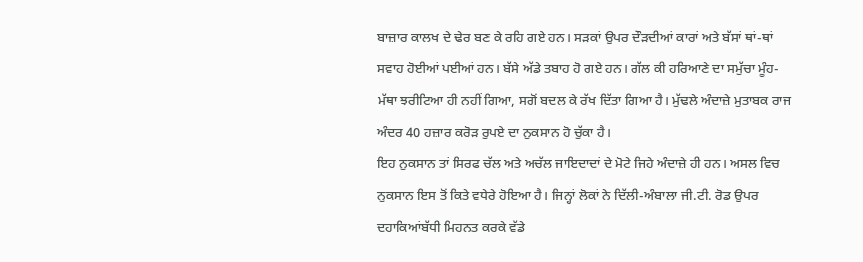ਬਾਜ਼ਾਰ ਕਾਲਖ ਦੇ ਢੇਰ ਬਣ ਕੇ ਰਹਿ ਗਏ ਹਨ। ਸੜਕਾਂ ਉਪਰ ਦੌੜਦੀਆਂ ਕਾਰਾਂ ਅਤੇ ਬੱਸਾਂ ਥਾਂ-ਥਾਂ ਸਵਾਹ ਹੋਈਆਂ ਪਈਆਂ ਹਨ। ਬੱਸੇ ਅੱਡੇ ਤਬਾਹ ਹੋ ਗਏ ਹਨ। ਗੱਲ ਕੀ ਹਰਿਆਣੇ ਦਾ ਸਮੁੱਚਾ ਮੂੰਹ-ਮੱਥਾ ਝਰੀਟਿਆ ਹੀ ਨਹੀਂ ਗਿਆ, ਸਗੋਂ ਬਦਲ ਕੇ ਰੱਖ ਦਿੱਤਾ ਗਿਆ ਹੈ। ਮੁੱਢਲੇ ਅੰਦਾਜ਼ੇ ਮੁਤਾਬਕ ਰਾਜ ਅੰਦਰ 40 ਹਜ਼ਾਰ ਕਰੋੜ ਰੁਪਏ ਦਾ ਨੁਕਸਾਨ ਹੋ ਚੁੱਕਾ ਹੈ।
ਇਹ ਨੁਕਸਾਨ ਤਾਂ ਸਿਰਫ ਚੱਲ ਅਤੇ ਅਚੱਲ ਜਾਇਦਾਦਾਂ ਦੇ ਮੋਟੇ ਜਿਹੇ ਅੰਦਾਜ਼ੇ ਹੀ ਹਨ। ਅਸਲ ਵਿਚ ਨੁਕਸਾਨ ਇਸ ਤੋਂ ਕਿਤੇ ਵਧੇਰੇ ਹੋਇਆ ਹੈ। ਜਿਨ੍ਹਾਂ ਲੋਕਾਂ ਨੇ ਦਿੱਲੀ-ਅੰਬਾਲਾ ਜੀ.ਟੀ. ਰੋਡ ਉਪਰ ਦਹਾਕਿਆਂਬੱਧੀ ਮਿਹਨਤ ਕਰਕੇ ਵੱਡੇ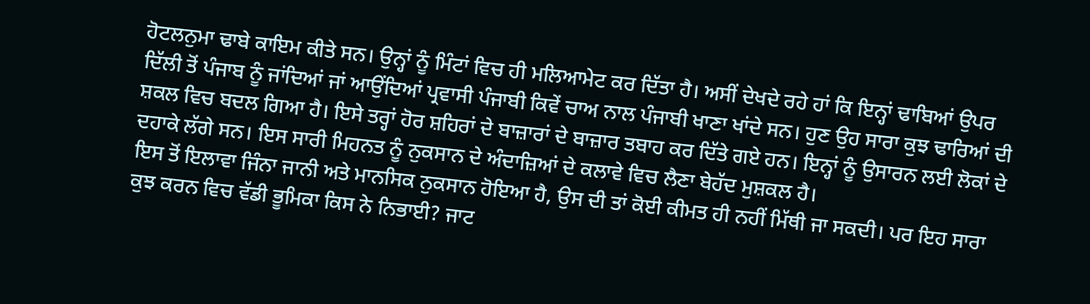ਹੋਟਲਨੁਮਾ ਢਾਬੇ ਕਾਇਮ ਕੀਤੇ ਸਨ। ਉਨ੍ਹਾਂ ਨੂੰ ਮਿੰਟਾਂ ਵਿਚ ਹੀ ਮਲਿਆਮੇਟ ਕਰ ਦਿੱਤਾ ਹੈ। ਅਸੀਂ ਦੇਖਦੇ ਰਹੇ ਹਾਂ ਕਿ ਇਨ੍ਹਾਂ ਢਾਬਿਆਂ ਉਪਰ ਦਿੱਲੀ ਤੋਂ ਪੰਜਾਬ ਨੂੰ ਜਾਂਦਿਆਂ ਜਾਂ ਆਉਂਦਿਆਂ ਪ੍ਰਵਾਸੀ ਪੰਜਾਬੀ ਕਿਵੇਂ ਚਾਅ ਨਾਲ ਪੰਜਾਬੀ ਖਾਣਾ ਖਾਂਦੇ ਸਨ। ਹੁਣ ਉਹ ਸਾਰਾ ਕੁਝ ਢਾਰਿਆਂ ਦੀ ਸ਼ਕਲ ਵਿਚ ਬਦਲ ਗਿਆ ਹੈ। ਇਸੇ ਤਰ੍ਹਾਂ ਹੋਰ ਸ਼ਹਿਰਾਂ ਦੇ ਬਾਜ਼ਾਰਾਂ ਦੇ ਬਾਜ਼ਾਰ ਤਬਾਹ ਕਰ ਦਿੱਤੇ ਗਏ ਹਨ। ਇਨ੍ਹਾਂ ਨੂੰ ਉਸਾਰਨ ਲਈ ਲੋਕਾਂ ਦੇ ਦਹਾਕੇ ਲੱਗੇ ਸਨ। ਇਸ ਸਾਰੀ ਮਿਹਨਤ ਨੂੰ ਨੁਕਸਾਨ ਦੇ ਅੰਦਾਜ਼ਿਆਂ ਦੇ ਕਲਾਵੇ ਵਿਚ ਲੈਣਾ ਬੇਹੱਦ ਮੁਸ਼ਕਲ ਹੈ।
ਇਸ ਤੋਂ ਇਲਾਵਾ ਜਿੰਨਾ ਜਾਨੀ ਅਤੇ ਮਾਨਸਿਕ ਨੁਕਸਾਨ ਹੋਇਆ ਹੈ, ਉਸ ਦੀ ਤਾਂ ਕੋਈ ਕੀਮਤ ਹੀ ਨਹੀਂ ਮਿੱਥੀ ਜਾ ਸਕਦੀ। ਪਰ ਇਹ ਸਾਰਾ ਕੁਝ ਕਰਨ ਵਿਚ ਵੱਡੀ ਭੂਮਿਕਾ ਕਿਸ ਨੇ ਨਿਭਾਈ? ਜਾਟ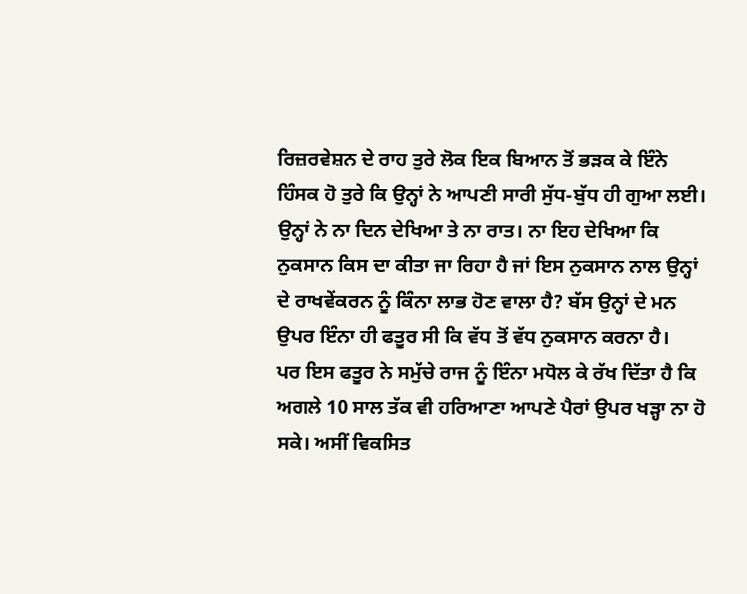ਰਿਜ਼ਰਵੇਸ਼ਨ ਦੇ ਰਾਹ ਤੁਰੇ ਲੋਕ ਇਕ ਬਿਆਨ ਤੋਂ ਭੜਕ ਕੇ ਇੰਨੇ ਹਿੰਸਕ ਹੋ ਤੁਰੇ ਕਿ ਉਨ੍ਹਾਂ ਨੇ ਆਪਣੀ ਸਾਰੀ ਸੁੱਧ-ਬੁੱਧ ਹੀ ਗੁਆ ਲਈ। ਉਨ੍ਹਾਂ ਨੇ ਨਾ ਦਿਨ ਦੇਖਿਆ ਤੇ ਨਾ ਰਾਤ। ਨਾ ਇਹ ਦੇਖਿਆ ਕਿ ਨੁਕਸਾਨ ਕਿਸ ਦਾ ਕੀਤਾ ਜਾ ਰਿਹਾ ਹੈ ਜਾਂ ਇਸ ਨੁਕਸਾਨ ਨਾਲ ਉਨ੍ਹਾਂ ਦੇ ਰਾਖਵੇਂਕਰਨ ਨੂੰ ਕਿੰਨਾ ਲਾਭ ਹੋਣ ਵਾਲਾ ਹੈ? ਬੱਸ ਉਨ੍ਹਾਂ ਦੇ ਮਨ ਉਪਰ ਇੰਨਾ ਹੀ ਫਤੂਰ ਸੀ ਕਿ ਵੱਧ ਤੋਂ ਵੱਧ ਨੁਕਸਾਨ ਕਰਨਾ ਹੈ।
ਪਰ ਇਸ ਫਤੂਰ ਨੇ ਸਮੁੱਚੇ ਰਾਜ ਨੂੰ ਇੰਨਾ ਮਧੋਲ ਕੇ ਰੱਖ ਦਿੱਤਾ ਹੈ ਕਿ ਅਗਲੇ 10 ਸਾਲ ਤੱਕ ਵੀ ਹਰਿਆਣਾ ਆਪਣੇ ਪੈਰਾਂ ਉਪਰ ਖੜ੍ਹਾ ਨਾ ਹੋ ਸਕੇ। ਅਸੀਂ ਵਿਕਸਿਤ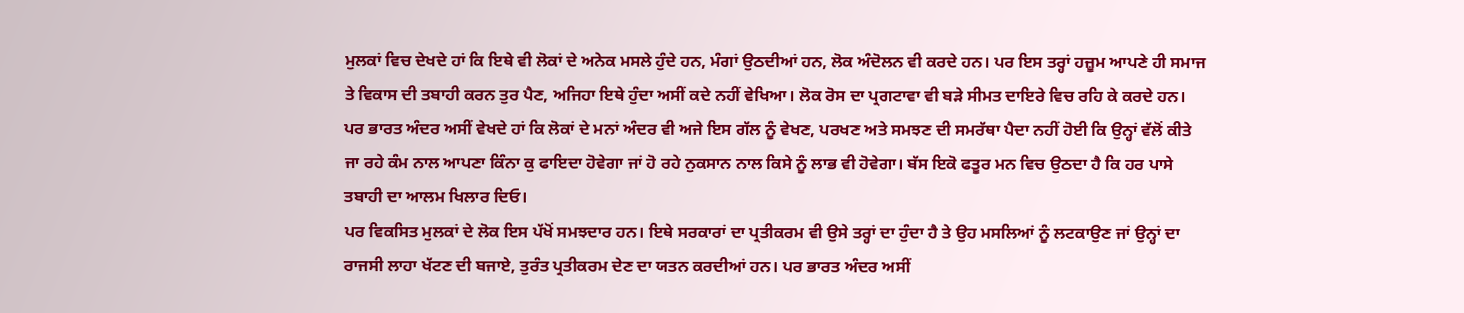ਮੁਲਕਾਂ ਵਿਚ ਦੇਖਦੇ ਹਾਂ ਕਿ ਇਥੇ ਵੀ ਲੋਕਾਂ ਦੇ ਅਨੇਕ ਮਸਲੇ ਹੁੰਦੇ ਹਨ, ਮੰਗਾਂ ਉਠਦੀਆਂ ਹਨ, ਲੋਕ ਅੰਦੋਲਨ ਵੀ ਕਰਦੇ ਹਨ। ਪਰ ਇਸ ਤਰ੍ਹਾਂ ਹਜ਼ੂਮ ਆਪਣੇ ਹੀ ਸਮਾਜ ਤੇ ਵਿਕਾਸ ਦੀ ਤਬਾਹੀ ਕਰਨ ਤੁਰ ਪੈਣ, ਅਜਿਹਾ ਇਥੇ ਹੁੰਦਾ ਅਸੀਂ ਕਦੇ ਨਹੀਂ ਵੇਖਿਆ। ਲੋਕ ਰੋਸ ਦਾ ਪ੍ਰਗਟਾਵਾ ਵੀ ਬੜੇ ਸੀਮਤ ਦਾਇਰੇ ਵਿਚ ਰਹਿ ਕੇ ਕਰਦੇ ਹਨ। ਪਰ ਭਾਰਤ ਅੰਦਰ ਅਸੀਂ ਵੇਖਦੇ ਹਾਂ ਕਿ ਲੋਕਾਂ ਦੇ ਮਨਾਂ ਅੰਦਰ ਵੀ ਅਜੇ ਇਸ ਗੱਲ ਨੂੰ ਵੇਖਣ, ਪਰਖਣ ਅਤੇ ਸਮਝਣ ਦੀ ਸਮਰੱਥਾ ਪੈਦਾ ਨਹੀਂ ਹੋਈ ਕਿ ਉਨ੍ਹਾਂ ਵੱਲੋਂ ਕੀਤੇ ਜਾ ਰਹੇ ਕੰਮ ਨਾਲ ਆਪਣਾ ਕਿੰਨਾ ਕੁ ਫਾਇਦਾ ਹੋਵੇਗਾ ਜਾਂ ਹੋ ਰਹੇ ਨੁਕਸਾਨ ਨਾਲ ਕਿਸੇ ਨੂੰ ਲਾਭ ਵੀ ਹੋਵੇਗਾ। ਬੱਸ ਇਕੋ ਫਤੂਰ ਮਨ ਵਿਚ ਉਠਦਾ ਹੈ ਕਿ ਹਰ ਪਾਸੇ ਤਬਾਹੀ ਦਾ ਆਲਮ ਖਿਲਾਰ ਦਿਓ।
ਪਰ ਵਿਕਸਿਤ ਮੁਲਕਾਂ ਦੇ ਲੋਕ ਇਸ ਪੱਖੋਂ ਸਮਝਦਾਰ ਹਨ। ਇਥੇ ਸਰਕਾਰਾਂ ਦਾ ਪ੍ਰਤੀਕਰਮ ਵੀ ਉਸੇ ਤਰ੍ਹਾਂ ਦਾ ਹੁੰਦਾ ਹੈ ਤੇ ਉਹ ਮਸਲਿਆਂ ਨੂੰ ਲਟਕਾਉਣ ਜਾਂ ਉਨ੍ਹਾਂ ਦਾ ਰਾਜਸੀ ਲਾਹਾ ਖੱਟਣ ਦੀ ਬਜਾਏ, ਤੁਰੰਤ ਪ੍ਰਤੀਕਰਮ ਦੇਣ ਦਾ ਯਤਨ ਕਰਦੀਆਂ ਹਨ। ਪਰ ਭਾਰਤ ਅੰਦਰ ਅਸੀਂ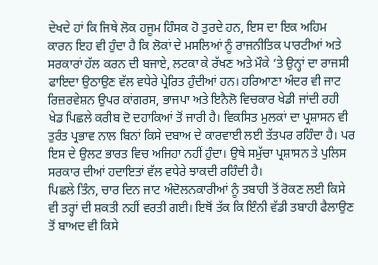ਦੇਖਦੇ ਹਾਂ ਕਿ ਜਿਥੇ ਲੋਕ ਹਜੂਮ ਹਿੰਸਕ ਹੋ ਤੁਰਦੇ ਹਨ, ਇਸ ਦਾ ਇਕ ਅਹਿਮ ਕਾਰਨ ਇਹ ਵੀ ਹੁੰਦਾ ਹੈ ਕਿ ਲੋਕਾਂ ਦੇ ਮਸਲਿਆਂ ਨੂੰ ਰਾਜਨੀਤਿਕ ਪਾਰਟੀਆਂ ਅਤੇ ਸਰਕਾਰਾਂ ਹੱਲ ਕਰਨ ਦੀ ਬਜਾਏ, ਲਟਕਾ ਕੇ ਰੱਖਣ ਅਤੇ ਮੌਕੇ ‘ਤੇ ਉਨ੍ਹਾਂ ਦਾ ਰਾਜਸੀ ਫਾਇਦਾ ਉਠਾਉਣ ਵੱਲ ਵਧੇਰੇ ਪ੍ਰੇਰਿਤ ਹੁੰਦੀਆਂ ਹਨ। ਹਰਿਆਣਾ ਅੰਦਰ ਵੀ ਜਾਟ ਰਿਜ਼ਰਵੇਸ਼ਨ ਉਪਰ ਕਾਂਗਰਸ, ਭਾਜਪਾ ਅਤੇ ਇਨੈਲੋ ਵਿਚਕਾਰ ਖੇਡੀ ਜਾਂਦੀ ਰਹੀ ਖੇਡ ਪਿਛਲੇ ਕਰੀਬ ਦੋ ਦਹਾਕਿਆਂ ਤੋਂ ਜਾਰੀ ਹੈ। ਵਿਕਸਿਤ ਮੁਲਕਾਂ ਦਾ ਪ੍ਰਸ਼ਾਸਨ ਵੀ ਤੁਰੰਤ ਪ੍ਰਭਾਵ ਨਾਲ ਬਿਨਾਂ ਕਿਸੇ ਦਬਾਅ ਦੇ ਕਾਰਵਾਈ ਲਈ ਤੱਤਪਰ ਰਹਿੰਦਾ ਹੈ। ਪਰ ਇਸ ਦੇ ਉਲਟ ਭਾਰਤ ਵਿਚ ਅਜਿਹਾ ਨਹੀਂ ਹੁੰਦਾ। ਉਥੇ ਸਮੁੱਚਾ ਪ੍ਰਸ਼ਾਸਨ ਤੇ ਪੁਲਿਸ ਸਰਕਾਰ ਦੀਆਂ ਹਦਾਇਤਾਂ ਵੱਲ ਵਧੇਰੇ ਝਾਕਦੀ ਰਹਿੰਦੀ ਹੈ।
ਪਿਛਲੇ ਤਿੰਨ, ਚਾਰ ਦਿਨ ਜਾਟ ਅੰਦੋਲਨਕਾਰੀਆਂ ਨੂੰ ਤਬਾਹੀ ਤੋਂ ਰੋਕਣ ਲਈ ਕਿਸੇ ਵੀ ਤਰ੍ਹਾਂ ਦੀ ਸ਼ਕਤੀ ਨਹੀਂ ਵਰਤੀ ਗਈ। ਇਥੋਂ ਤੱਕ ਕਿ ਇੰਨੀ ਵੱਡੀ ਤਬਾਹੀ ਫੈਲਾਉਣ ਤੋਂ ਬਾਅਦ ਵੀ ਕਿਸੇ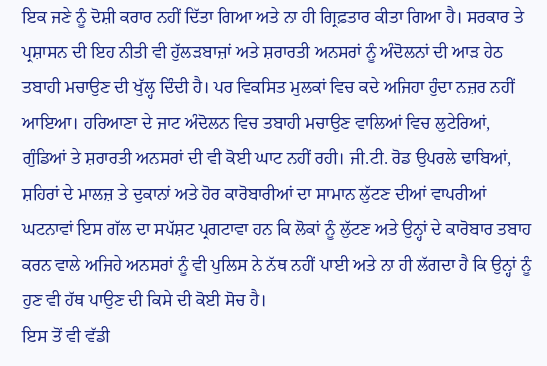ਇਕ ਜਣੇ ਨੂੰ ਦੋਸ਼ੀ ਕਰਾਰ ਨਹੀਂ ਦਿੱਤਾ ਗਿਆ ਅਤੇ ਨਾ ਹੀ ਗ੍ਰਿਫ਼ਤਾਰ ਕੀਤਾ ਗਿਆ ਹੈ। ਸਰਕਾਰ ਤੇ ਪ੍ਰਸ਼ਾਸਨ ਦੀ ਇਹ ਨੀਤੀ ਵੀ ਹੁੱਲੜਬਾਜ਼ਾਂ ਅਤੇ ਸ਼ਰਾਰਤੀ ਅਨਸਰਾਂ ਨੂੰ ਅੰਦੋਲਨਾਂ ਦੀ ਆੜ ਹੇਠ ਤਬਾਹੀ ਮਚਾਉਣ ਦੀ ਖੁੱਲ੍ਹ ਦਿੰਦੀ ਹੈ। ਪਰ ਵਿਕਸਿਤ ਮੁਲਕਾਂ ਵਿਚ ਕਦੇ ਅਜਿਹਾ ਹੁੰਦਾ ਨਜ਼ਰ ਨਹੀਂ ਆਇਆ। ਹਰਿਆਣਾ ਦੇ ਜਾਟ ਅੰਦੋਲਨ ਵਿਚ ਤਬਾਹੀ ਮਚਾਉਣ ਵਾਲਿਆਂ ਵਿਚ ਲੁਟੇਰਿਆਂ, ਗੁੰਡਿਆਂ ਤੇ ਸ਼ਰਾਰਤੀ ਅਨਸਰਾਂ ਦੀ ਵੀ ਕੋਈ ਘਾਟ ਨਹੀਂ ਰਹੀ। ਜੀ.ਟੀ. ਰੋਡ ਉਪਰਲੇ ਢਾਬਿਆਂ, ਸ਼ਹਿਰਾਂ ਦੇ ਮਾਲਜ਼ ਤੇ ਦੁਕਾਨਾਂ ਅਤੇ ਹੋਰ ਕਾਰੋਬਾਰੀਆਂ ਦਾ ਸਾਮਾਨ ਲੁੱਟਣ ਦੀਆਂ ਵਾਪਰੀਆਂ ਘਟਨਾਵਾਂ ਇਸ ਗੱਲ ਦਾ ਸਪੱਸ਼ਟ ਪ੍ਰਗਟਾਵਾ ਹਨ ਕਿ ਲੋਕਾਂ ਨੂੰ ਲੁੱਟਣ ਅਤੇ ਉਨ੍ਹਾਂ ਦੇ ਕਾਰੋਬਾਰ ਤਬਾਹ ਕਰਨ ਵਾਲੇ ਅਜਿਹੇ ਅਨਸਰਾਂ ਨੂੰ ਵੀ ਪੁਲਿਸ ਨੇ ਨੱਥ ਨਹੀਂ ਪਾਈ ਅਤੇ ਨਾ ਹੀ ਲੱਗਦਾ ਹੈ ਕਿ ਉਨ੍ਹਾਂ ਨੂੰ ਹੁਣ ਵੀ ਹੱਥ ਪਾਉਣ ਦੀ ਕਿਸੇ ਦੀ ਕੋਈ ਸੋਚ ਹੈ।
ਇਸ ਤੋਂ ਵੀ ਵੱਡੀ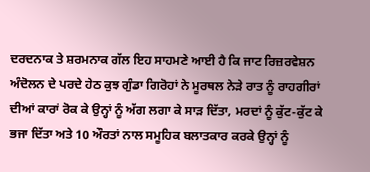ਦਰਦਨਾਕ ਤੇ ਸ਼ਰਮਨਾਕ ਗੱਲ ਇਹ ਸਾਹਮਣੇ ਆਈ ਹੈ ਕਿ ਜਾਟ ਰਿਜ਼ਰਵੇਸ਼ਨ ਅੰਦੋਲਨ ਦੇ ਪਰਦੇ ਹੇਠ ਕੁਝ ਗੁੰਡਾ ਗਿਰੋਹਾਂ ਨੇ ਮੂਰਥਲ ਨੇੜੇ ਰਾਤ ਨੂੰ ਰਾਹਗੀਰਾਂ ਦੀਆਂ ਕਾਰਾਂ ਰੋਕ ਕੇ ਉਨ੍ਹਾਂ ਨੂੰ ਅੱਗ ਲਗਾ ਕੇ ਸਾੜ ਦਿੱਤਾ, ਮਰਦਾਂ ਨੂੰ ਕੁੱਟ-ਕੁੱਟ ਕੇ ਭਜਾ ਦਿੱਤਾ ਅਤੇ 10 ਔਰਤਾਂ ਨਾਲ ਸਮੂਹਿਕ ਬਲਾਤਕਾਰ ਕਰਕੇ ਉਨ੍ਹਾਂ ਨੂੰ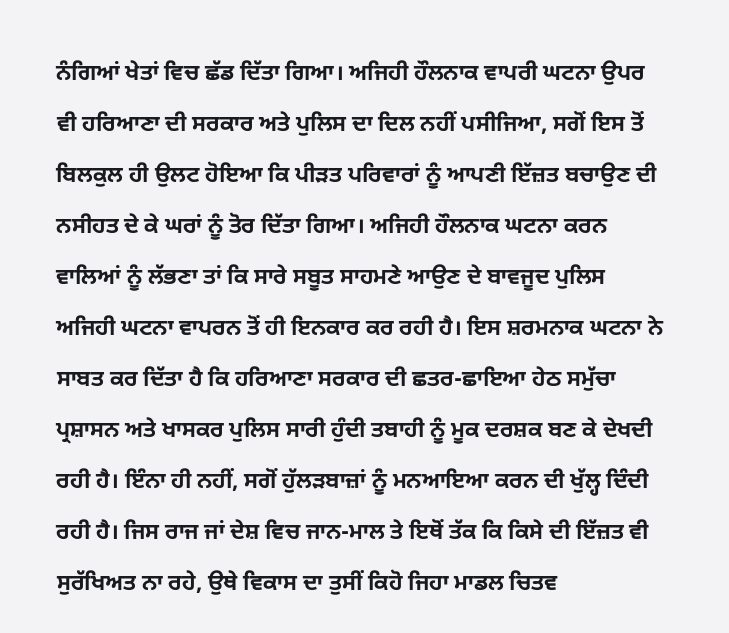ਨੰਗਿਆਂ ਖੇਤਾਂ ਵਿਚ ਛੱਡ ਦਿੱਤਾ ਗਿਆ। ਅਜਿਹੀ ਹੌਲਨਾਕ ਵਾਪਰੀ ਘਟਨਾ ਉਪਰ ਵੀ ਹਰਿਆਣਾ ਦੀ ਸਰਕਾਰ ਅਤੇ ਪੁਲਿਸ ਦਾ ਦਿਲ ਨਹੀਂ ਪਸੀਜਿਆ, ਸਗੋਂ ਇਸ ਤੋਂ ਬਿਲਕੁਲ ਹੀ ਉਲਟ ਹੋਇਆ ਕਿ ਪੀੜਤ ਪਰਿਵਾਰਾਂ ਨੂੰ ਆਪਣੀ ਇੱਜ਼ਤ ਬਚਾਉਣ ਦੀ ਨਸੀਹਤ ਦੇ ਕੇ ਘਰਾਂ ਨੂੰ ਤੋਰ ਦਿੱਤਾ ਗਿਆ। ਅਜਿਹੀ ਹੌਲਨਾਕ ਘਟਨਾ ਕਰਨ ਵਾਲਿਆਂ ਨੂੰ ਲੱਭਣਾ ਤਾਂ ਕਿ ਸਾਰੇ ਸਬੂਤ ਸਾਹਮਣੇ ਆਉਣ ਦੇ ਬਾਵਜੂਦ ਪੁਲਿਸ ਅਜਿਹੀ ਘਟਨਾ ਵਾਪਰਨ ਤੋਂ ਹੀ ਇਨਕਾਰ ਕਰ ਰਹੀ ਹੈ। ਇਸ ਸ਼ਰਮਨਾਕ ਘਟਨਾ ਨੇ ਸਾਬਤ ਕਰ ਦਿੱਤਾ ਹੈ ਕਿ ਹਰਿਆਣਾ ਸਰਕਾਰ ਦੀ ਛਤਰ-ਛਾਇਆ ਹੇਠ ਸਮੁੱਚਾ ਪ੍ਰਸ਼ਾਸਨ ਅਤੇ ਖਾਸਕਰ ਪੁਲਿਸ ਸਾਰੀ ਹੁੰਦੀ ਤਬਾਹੀ ਨੂੰ ਮੂਕ ਦਰਸ਼ਕ ਬਣ ਕੇ ਦੇਖਦੀ ਰਹੀ ਹੈ। ਇੰਨਾ ਹੀ ਨਹੀਂ, ਸਗੋਂ ਹੁੱਲੜਬਾਜ਼ਾਂ ਨੂੰ ਮਨਆਇਆ ਕਰਨ ਦੀ ਖੁੱਲ੍ਹ ਦਿੰਦੀ ਰਹੀ ਹੈ। ਜਿਸ ਰਾਜ ਜਾਂ ਦੇਸ਼ ਵਿਚ ਜਾਨ-ਮਾਲ ਤੇ ਇਥੋਂ ਤੱਕ ਕਿ ਕਿਸੇ ਦੀ ਇੱਜ਼ਤ ਵੀ ਸੁਰੱਖਿਅਤ ਨਾ ਰਹੇ, ਉਥੇ ਵਿਕਾਸ ਦਾ ਤੁਸੀਂ ਕਿਹੋ ਜਿਹਾ ਮਾਡਲ ਚਿਤਵ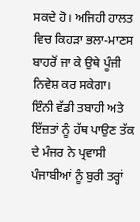ਸਕਦੇ ਹੋ। ਅਜਿਹੀ ਹਾਲਤ ਵਿਚ ਕਿਹੜਾ ਭਲਾ-ਮਾਣਸ ਬਾਹਰੋਂ ਜਾ ਕੇ ਉਥੇ ਪੂੰਜੀ ਨਿਵੇਸ਼ ਕਰ ਸਕੇਗਾ।
ਇੰਨੀ ਵੱਡੀ ਤਬਾਹੀ ਅਤੇ ਇੱਜ਼ਤਾਂ ਨੂੰ ਹੱਥ ਪਾਉਣ ਤੱਕ ਦੇ ਮੰਜਰ ਨੇ ਪ੍ਰਵਾਸੀ ਪੰਜਾਬੀਆਂ ਨੂੰ ਬੁਰੀ ਤਰ੍ਹਾਂ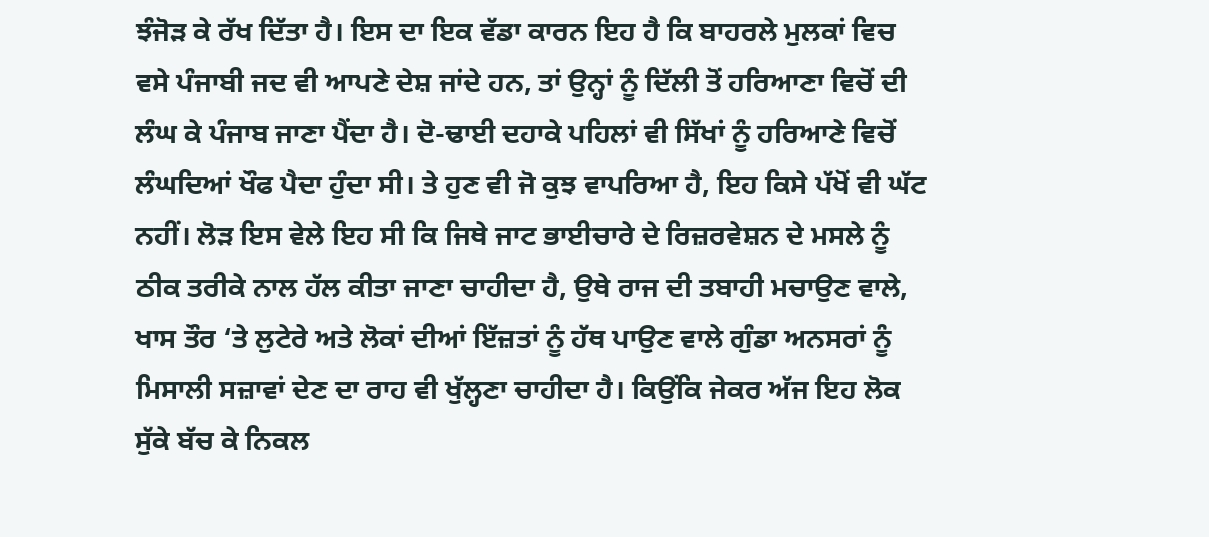ਝੰਜੋੜ ਕੇ ਰੱਖ ਦਿੱਤਾ ਹੈ। ਇਸ ਦਾ ਇਕ ਵੱਡਾ ਕਾਰਨ ਇਹ ਹੈ ਕਿ ਬਾਹਰਲੇ ਮੁਲਕਾਂ ਵਿਚ ਵਸੇ ਪੰਜਾਬੀ ਜਦ ਵੀ ਆਪਣੇ ਦੇਸ਼ ਜਾਂਦੇ ਹਨ, ਤਾਂ ਉਨ੍ਹਾਂ ਨੂੰ ਦਿੱਲੀ ਤੋਂ ਹਰਿਆਣਾ ਵਿਚੋਂ ਦੀ ਲੰਘ ਕੇ ਪੰਜਾਬ ਜਾਣਾ ਪੈਂਦਾ ਹੈ। ਦੋ-ਢਾਈ ਦਹਾਕੇ ਪਹਿਲਾਂ ਵੀ ਸਿੱਖਾਂ ਨੂੰ ਹਰਿਆਣੇ ਵਿਚੋਂ ਲੰਘਦਿਆਂ ਖੌਫ ਪੈਦਾ ਹੁੰਦਾ ਸੀ। ਤੇ ਹੁਣ ਵੀ ਜੋ ਕੁਝ ਵਾਪਰਿਆ ਹੈ, ਇਹ ਕਿਸੇ ਪੱਖੋਂ ਵੀ ਘੱਟ ਨਹੀਂ। ਲੋੜ ਇਸ ਵੇਲੇ ਇਹ ਸੀ ਕਿ ਜਿਥੇ ਜਾਟ ਭਾਈਚਾਰੇ ਦੇ ਰਿਜ਼ਰਵੇਸ਼ਨ ਦੇ ਮਸਲੇ ਨੂੰ ਠੀਕ ਤਰੀਕੇ ਨਾਲ ਹੱਲ ਕੀਤਾ ਜਾਣਾ ਚਾਹੀਦਾ ਹੈ, ਉਥੇ ਰਾਜ ਦੀ ਤਬਾਹੀ ਮਚਾਉਣ ਵਾਲੇ, ਖਾਸ ਤੌਰ ‘ਤੇ ਲੁਟੇਰੇ ਅਤੇ ਲੋਕਾਂ ਦੀਆਂ ਇੱਜ਼ਤਾਂ ਨੂੰ ਹੱਥ ਪਾਉਣ ਵਾਲੇ ਗੁੰਡਾ ਅਨਸਰਾਂ ਨੂੰ ਮਿਸਾਲੀ ਸਜ਼ਾਵਾਂ ਦੇਣ ਦਾ ਰਾਹ ਵੀ ਖੁੱਲ੍ਹਣਾ ਚਾਹੀਦਾ ਹੈ। ਕਿਉਂਕਿ ਜੇਕਰ ਅੱਜ ਇਹ ਲੋਕ ਸੁੱਕੇ ਬੱਚ ਕੇ ਨਿਕਲ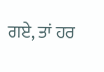ਗਏ, ਤਾਂ ਹਰ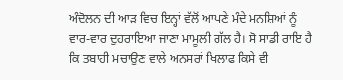ਅੰਦੋਲਨ ਦੀ ਆੜ ਵਿਚ ਇਨ੍ਹਾਂ ਵੱਲੋਂ ਆਪਣੇ ਮੰਦੇ ਮਨਸ਼ਿਆਂ ਨੂੰ ਵਾਰ-ਵਾਰ ਦੁਹਰਾਇਆ ਜਾਣਾ ਮਾਮੂਲੀ ਗੱਲ ਹੈ। ਸੋ ਸਾਡੀ ਰਾਇ ਹੈ ਕਿ ਤਬਾਹੀ ਮਚਾਉਣ ਵਾਲੇ ਅਨਸਰਾਂ ਖਿਲਾਫ ਕਿਸੇ ਵੀ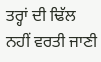ਤਰ੍ਹਾਂ ਦੀ ਢਿੱਲ ਨਹੀਂ ਵਰਤੀ ਜਾਣੀ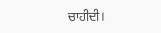ਚਾਹੀਦੀ।